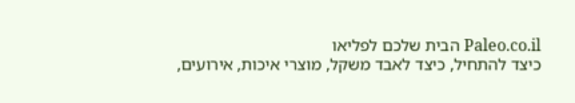Paleo.co.il הבית שלכם לפליאו
כיצד להתחיל, כיצד לאבד משקל, מוצרי איכות, אירועים,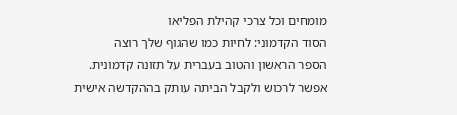מומחים וכל צרכי קהילת הפליאו
הסוד הקדמוני: לחיות כמו שהגוף שלך רוצה
הספר הראשון והטוב בעברית על תזונה קדמונית. אפשר לרכוש ולקבל הביתה עותק בההקדשה אישית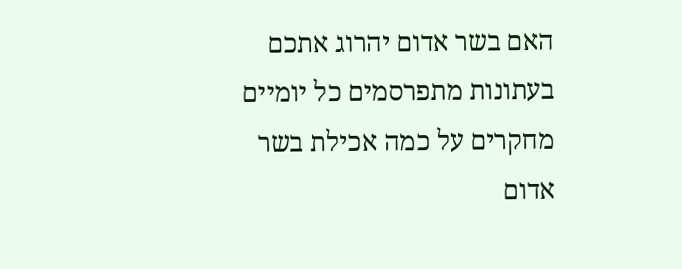האם בשר אדום יהרוג אתכם
בעתונות מתפרסמים כל יומיים מחקרים על כמה אכילת בשר אדום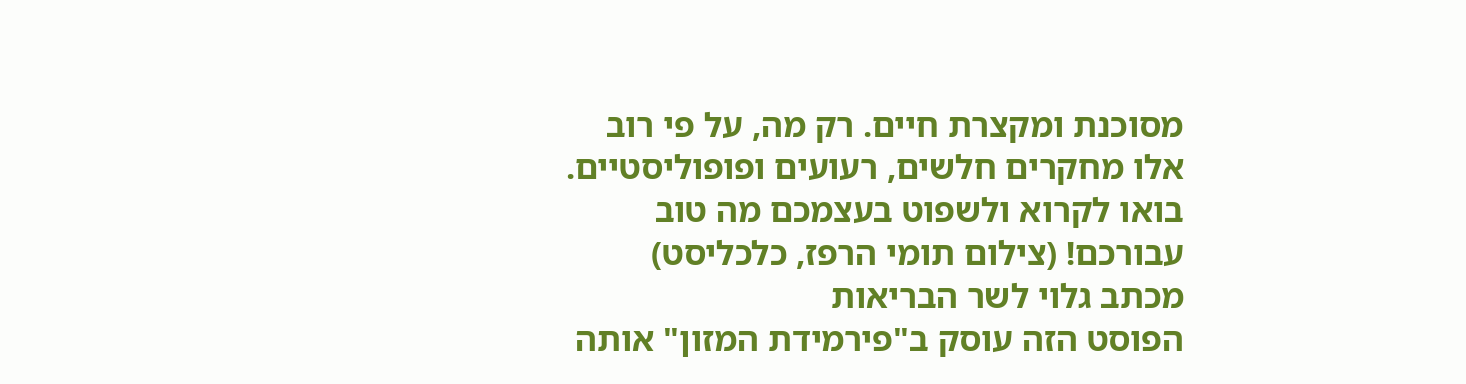מסוכנת ומקצרת חיים. רק מה, על פי רוב אלו מחקרים חלשים, רעועים ופופוליסטיים. בואו לקרוא ולשפוט בעצמכם מה טוב עבורכם! (צילום תומי הרפז, כלכליסט)
מכתב גלוי לשר הבריאות
הפוסט הזה עוסק ב"פירמידת המזון" אותה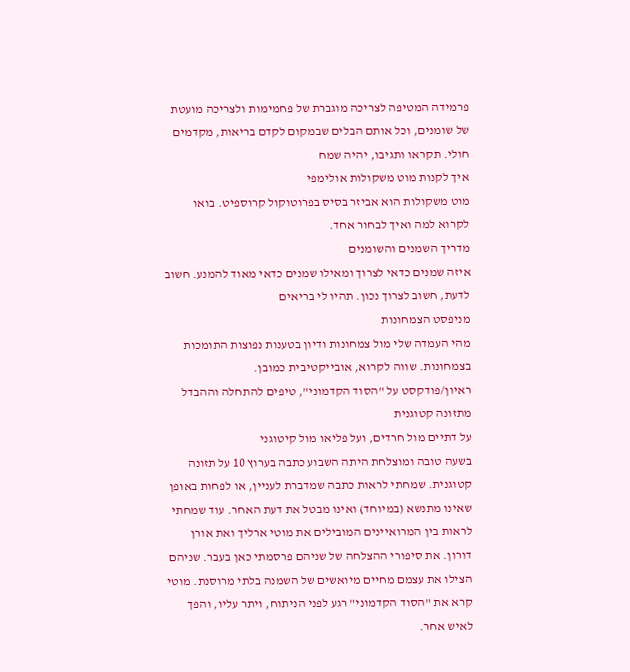פרמידה המטיפה לצריכה מוגברת של פחמימות ולצריכה מועטת של שומנים, וכל אותם הבלים שבמקום לקדם בריאות, מקדמים חולי. תקראו ותגיבו, יהיה שמח
איך לקנות מוט משקולות אולימפי
מוט משקולות הוא אביזר בסיס בפרוטוקול קרוספיט. בואו לקרוא למה ואיך לבחור אחד.
מדריך השמנים והשומנים
איזה שמנים כדאי לצרוך ומאילו שמנים כדאי מאוד להמנע. חשוב לדעת, חשוב לצרוך נכון. תהיו לי בריאים
מניפסט הצמחונות
מהי העמדה שלי מול צמחונות ודיון בטענות נפוצות התומכות בצמחונות. שווה לקרוא, אובייקטיבית כמובן.
ראיון/פודקסט על "הסוד הקדמוני", טיפים להתחלה וההבדל מתזונה קטוגנית
על דתיים מול חרדים, ועל פליאו מול קיטוגני
בשעה טובה ומוצלחת היתה השבוע כתבה בערוץ 10 על תזונה קטוגנית. שמחתי לראות כתבה שמדברת לעניין, או לפחות באופן שאינו מתנשא (במיוחד) ואינו מבטל את דעת האחר. עוד שמחתי לראות בין המרואיינים המובילים את מוטי ארליך ואת אורן דורון. את סיפורי ההצלחה של שניהם פרסמתי כאן בעבר. שניהם הצילו את עצמם מחיים מיואשים של השמנה בלתי מרוסנת. מוטי קרא את "הסוד הקדמוני" רגע לפני הניתוח, ויתר עליו, והפך לאיש אחר.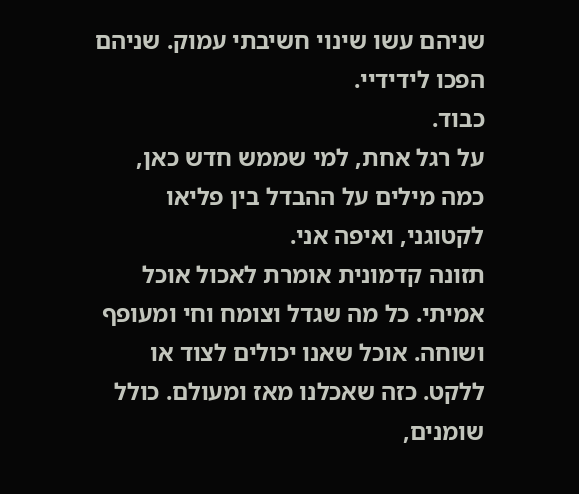שניהם עשו שינוי חשיבתי עמוק. שניהם הפכו לידידיי.
כבוד.
על רגל אחת, למי שממש חדש כאן, כמה מילים על ההבדל בין פליאו לקטוגני, ואיפה אני.
תזונה קדמונית אומרת לאכול אוכל אמיתי. כל מה שגדל וצומח וחי ומעופף ושוחה. אוכל שאנו יכולים לצוד או ללקט. כזה שאכלנו מאז ומעולם. כולל שומנים,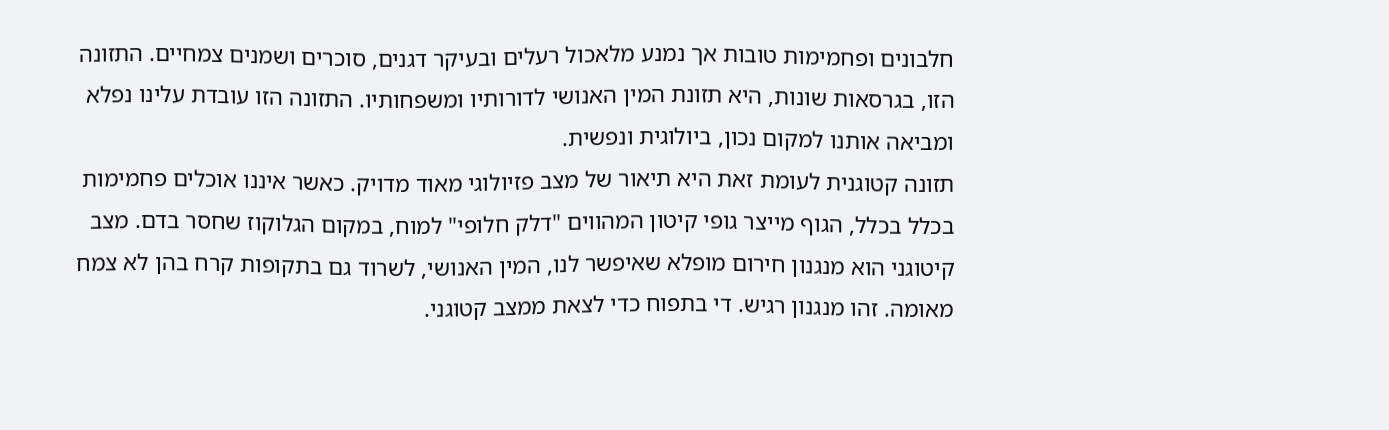חלבונים ופחמימות טובות אך נמנע מלאכול רעלים ובעיקר דגנים, סוכרים ושמנים צמחיים. התזונה הזו, בגרסאות שונות, היא תזונת המין האנושי לדורותיו ומשפחותיו. התזונה הזו עובדת עלינו נפלא ומביאה אותנו למקום נכון, ביולוגית ונפשית.
תזונה קטוגנית לעומת זאת היא תיאור של מצב פזיולוגי מאוד מדויק. כאשר איננו אוכלים פחמימות בכלל בכלל, הגוף מייצר גופי קיטון המהווים "דלק חלופי" למוח, במקום הגלוקוז שחסר בדם. מצב קיטוגני הוא מנגנון חירום מופלא שאיפשר לנו, המין האנושי, לשרוד גם בתקופות קרח בהן לא צמח מאומה. זהו מנגנון רגיש. די בתפוח כדי לצאת ממצב קטוגני.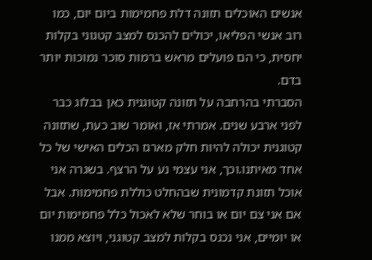אנשים האוכלים תזונה דלת פחמימות ביום יום, כמו רוב אנשי הפליאו, יכולים להכנס למצב קטגוני בקלות יחסית, כי הם פועלים מראש ברמות סוכר נמוכות יותר בדם.
הסברתי בהרחבה על תזונה קטוגנית כאן בבלוג כבר לפני ארבע שנים. אמרתי אז, ואומר שוב כעת, שתזונה קטוגנית יכולה להיות חלק מארגז הכלים האישי של כל אחד מאיתנו.וכך, אני עצמי נע על הרצף. בשגרה אני אוכל תזונת קדמונית שבהחלט כוללת פחמימות. אבל אם אני צם יום או בוחר שלא לאכול כלל פחמימות יום או יומיים, אני נכנס בקלות למצב קטוגני, ויוצא ממנו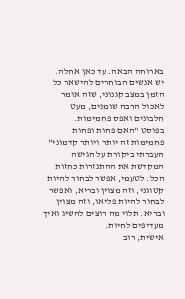בארוחה הבאה. עד כאן אחלה.
יש אנשים הבוחרים להישאר כל הזמן במצב קגנוני, שזה אומר לאכול הרבה שומנים, מעט חלבונים ואפס פחמימות.
בפוסט "האם פחות ופחות פחמימות זה יותר ויותר קדמוני" העברתי ביקורת על הגישה המקדשת את ההתנזרות כחזות הכל. לטעמי, אפשר לבחור להיות קטוגני, וזה מצוין ובריא, ואפשר לבחור להיות פליאו, וזה מצוין ובריא. תלוי מה רוצים להשיג ואיך מעדיפים לחיות.
אישית, רוב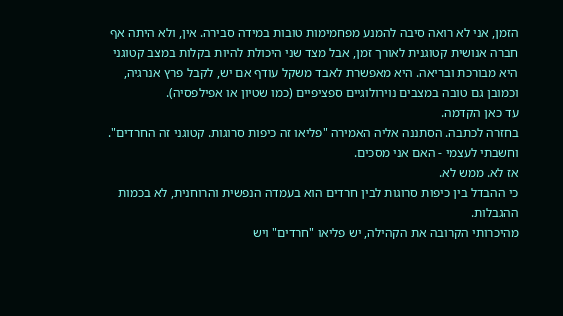הזמן, אני לא רואה סיבה להמנע מפחמימות טובות במידה סבירה. אין, ולא היתה אף חברה אנושית קטוגנית לאורך זמן, אבל מצד שני היכולת להיות בקלות במצב קטוגני היא מבורכת ובריאה. היא מאפשרת לאבד משקל עודף אם יש, לקבל פרץ אנרגיה, וכמובן גם טובה במצבים נוירולוגיים ספציפיים (כמו שטיון או אפילפסיה).
עד כאן הקדמה.
בחזרה לכתבה. הסתננה אליה האמירה "פליאו זה כיפות סרוגות. קטוגני זה החרדים".
וחשבתי לעצמי - האם אני מסכים.
אז לא. ממש לא.
כי ההבדל בין כיפות סרוגות לבין חרדים הוא בעמדה הנפשית והרוחנית, לא בכמות ההגבלות.
מהיכרותי הקרובה את הקהילה, יש פליאו "חרדים" ויש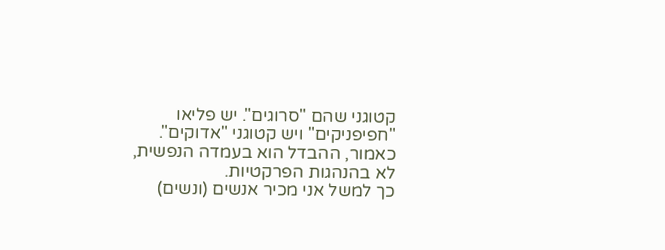קטוגני שהם "סרוגים". יש פליאו "חפיפניקים" ויש קטוגני "אדוקים". כאמור, ההבדל הוא בעמדה הנפשית, לא בהנהגות הפרקטיות.
כך למשל אני מכיר אנשים (ונשים)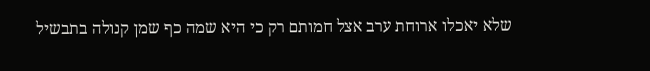שלא יאכלו ארוחת ערב אצל חמותם רק כי היא שמה כף שמן קנולה בתבשיל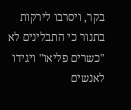בקר, ויסרבו לירקות בתנור כי התבלינים לא "כשרים פליאו" ויגידו לאנשים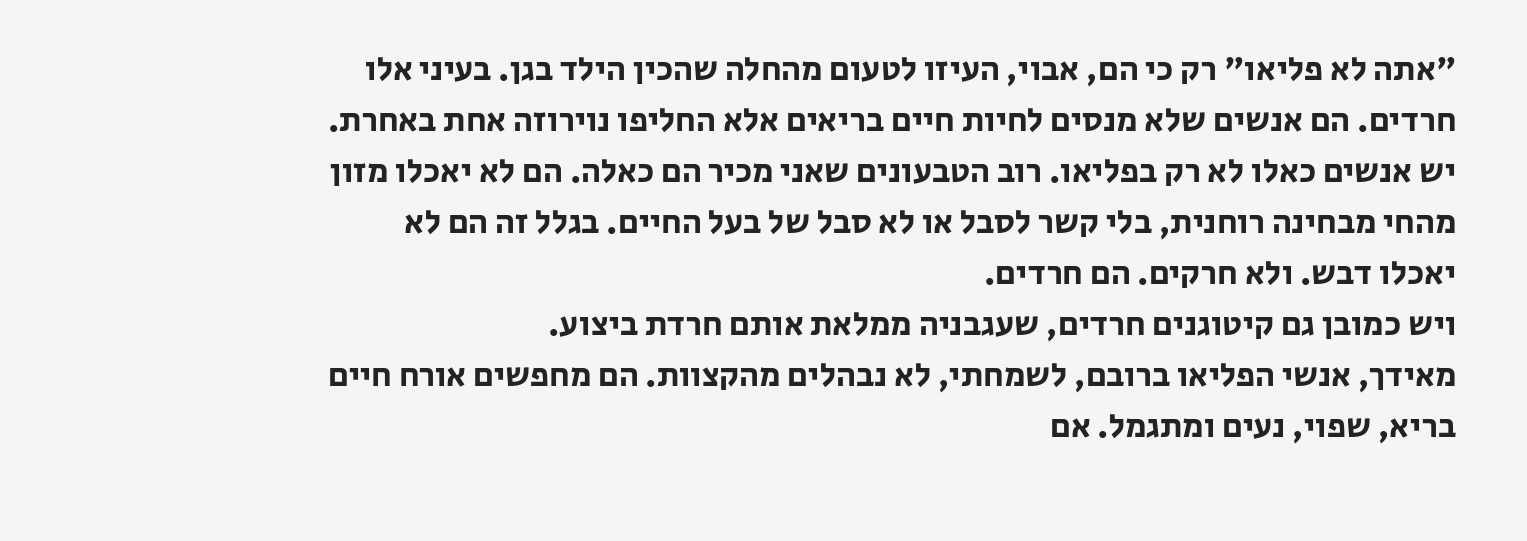"אתה לא פליאו" רק כי הם, אבוי, העיזו לטעום מהחלה שהכין הילד בגן. בעיני אלו חרדים. הם אנשים שלא מנסים לחיות חיים בריאים אלא החליפו נוירוזה אחת באחרת.
יש אנשים כאלו לא רק בפליאו. רוב הטבעונים שאני מכיר הם כאלה. הם לא יאכלו מזון מהחי מבחינה רוחנית, בלי קשר לסבל או לא סבל של בעל החיים. בגלל זה הם לא יאכלו דבש. ולא חרקים. הם חרדים.
ויש כמובן גם קיטוגנים חרדים, שעגבניה ממלאת אותם חרדת ביצוע.
מאידך, אנשי הפליאו ברובם, לשמחתי, לא נבהלים מהקצוות. הם מחפשים אורח חיים בריא, שפוי, נעים ומתגמל. אם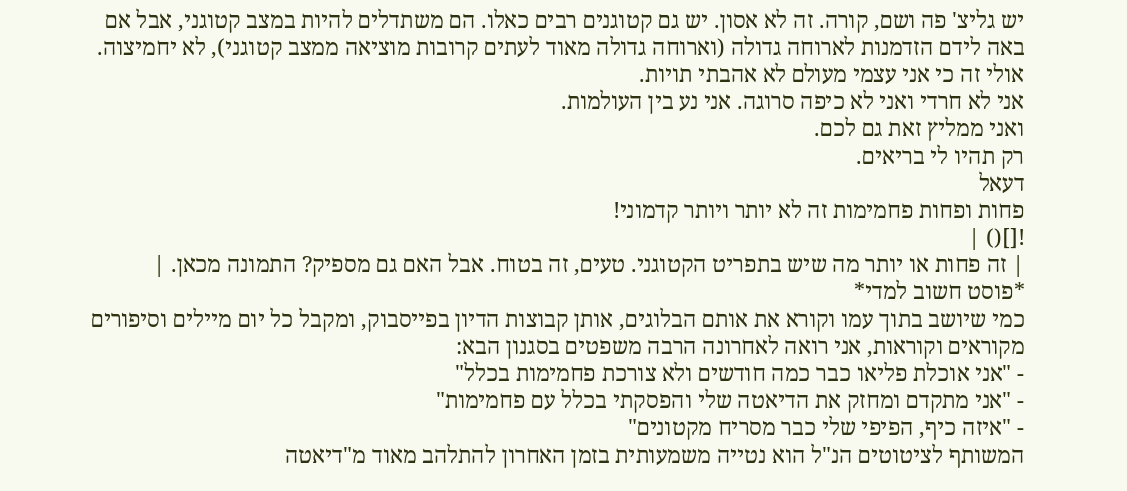יש גליצ' פה ושם, קורה. זה לא אסון. יש גם קטוגנים רבים כאלו. הם משתדלים להיות במצב קטוגני, אבל אם באה לידם הזדמנות לארוחה גדולה (וארוחה גדולה מאוד לעתים קרובות מוציאה ממצב קטוגני), לא יחמיצוה.
אולי זה כי אני עצמי מעולם לא אהבתי תויות.
אני לא חרדי ואני לא כיפה סרוגה. אני נע בין העולמות.
ואני ממליץ זאת גם לכם.
רק תהיו לי בריאים.
דעאל
פחות ופחות פחמימות זה לא יותר ויותר קדמוני!
![]() |
| זה פחות או יותר מה שיש בתפריט הקטוגני. טעים, זה בטוח. אבל האם גם מספיק? התמונה מכאן. |
*פוסט חשוב למדי*
כמי שיושב בתוך עמו וקורא את אותם הבלוגים, אותן קבוצות הדיון בפייסבוק, ומקבל כל יום מיילים וסיפורים מקוראים וקוראות, אני רואה לאחרונה הרבה משפטים בסגנון הבא:
- "אני אוכלת פליאו כבר כמה חודשים ולא צורכת פחמימות בכלל"
- "אני מתקדם ומחזק את הדיאטה שלי והפסקתי בכלל עם פחמימות"
- "איזה כיף, הפיפי שלי כבר מסריח מקטונים"
המשותף לציטוטים הנ"ל הוא נטייה משמעותית בזמן האחרון להתלהב מאוד מ"דיאטה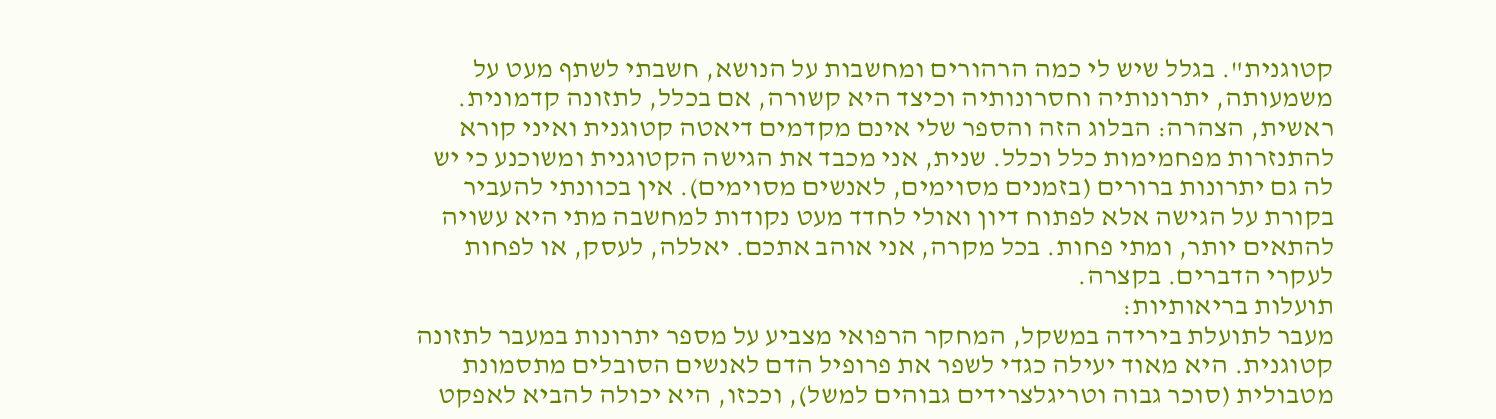קטוגנית". בגלל שיש לי כמה הרהורים ומחשבות על הנושא, חשבתי לשתף מעט על משמעותה, יתרונותיה וחסרונותיה וכיצד היא קשורה, אם בכלל, לתזונה קדמונית.
ראשית, הצהרה: הבלוג הזה והספר שלי אינם מקדמים דיאטה קטוגנית ואיני קורא להתנזרות מפחמימות כלל וכלל. שנית, אני מכבד את הגישה הקטוגנית ומשוכנע כי יש לה גם יתרונות ברורים (בזמנים מסוימים, לאנשים מסוימים). אין בכוונתי להעביר בקורת על הגישה אלא לפתוח דיון ואולי לחדד מעט נקודות למחשבה מתי היא עשויה להתאים יותר, ומתי פחות. בכל מקרה, אני אוהב אתכם. יאללה, לעסק, או לפחות לעקרי הדברים. בקצרה.
תועלות בריאותיות:
מעבר לתועלת בירידה במשקל, המחקר הרפואי מצביע על מספר יתרונות במעבר לתזונה קטוגנית. היא מאוד יעילה כגדי לשפר את פרופיל הדם לאנשים הסובלים מתסמונת מטבולית (סוכר גבוה וטריגלצרידים גבוהים למשל), וככזו, היא יכולה להביא לאפקט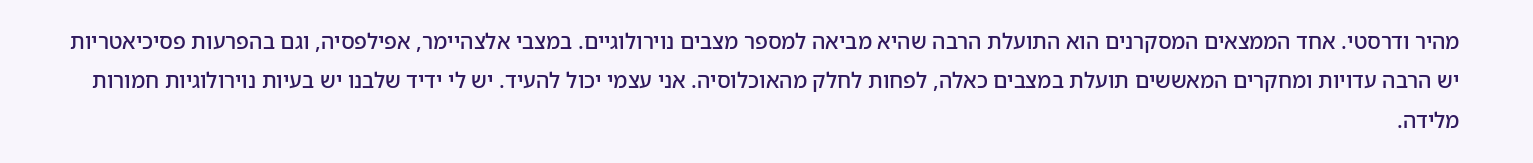מהיר ודרסטי. אחד הממצאים המסקרנים הוא התועלת הרבה שהיא מביאה למספר מצבים נוירולוגיים. במצבי אלצהיימר, אפילפסיה, וגם בהפרעות פסיכיאטריות יש הרבה עדויות ומחקרים המאששים תועלת במצבים כאלה, לפחות לחלק מהאוכלוסיה. אני עצמי יכול להעיד. יש לי ידיד שלבנו יש בעיות נוירולוגיות חמורות מלידה.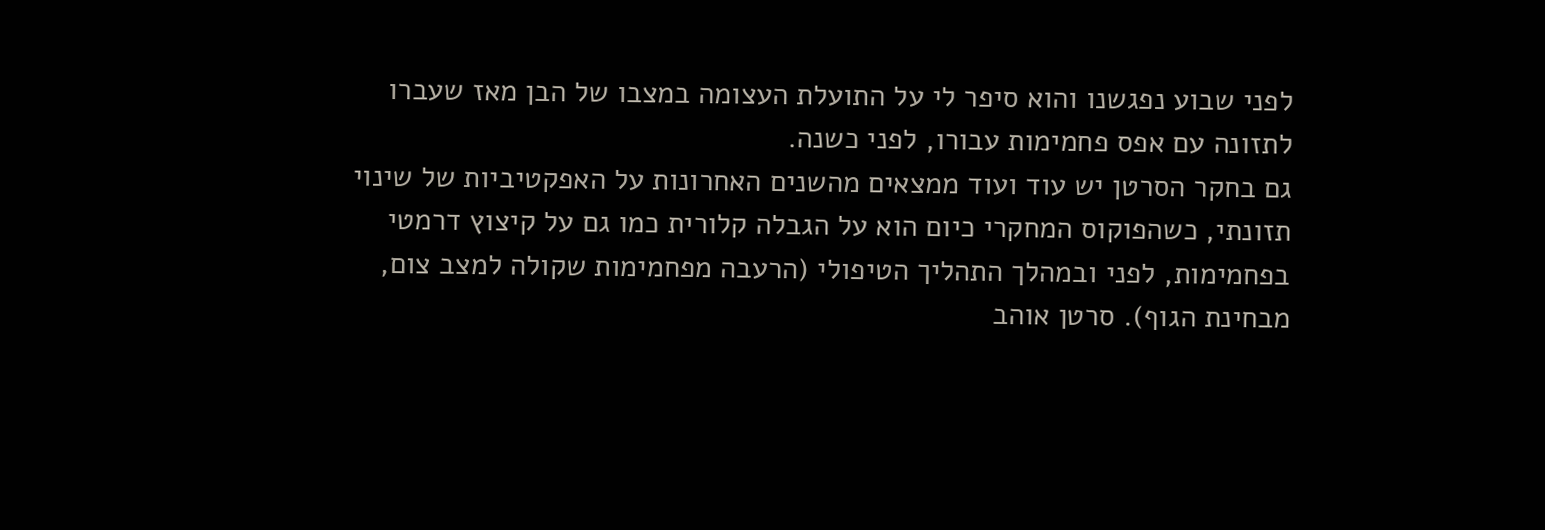לפני שבוע נפגשנו והוא סיפר לי על התועלת העצומה במצבו של הבן מאז שעברו לתזונה עם אפס פחמימות עבורו, לפני כשנה.
גם בחקר הסרטן יש עוד ועוד ממצאים מהשנים האחרונות על האפקטיביות של שינוי תזונתי, כשהפוקוס המחקרי כיום הוא על הגבלה קלורית כמו גם על קיצוץ דרמטי בפחמימות, לפני ובמהלך התהליך הטיפולי (הרעבה מפחמימות שקולה למצב צום, מבחינת הגוף). סרטן אוהב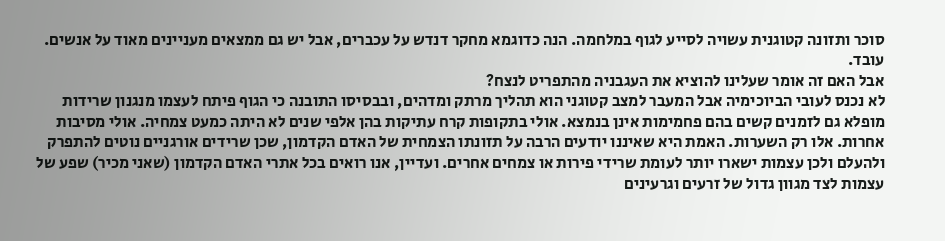סוכר ותזונה קטוגנית עשויה לסייע לגוף במלחמה. הנה כדוגמא מחקר דנדש על עכברים, אבל יש גם ממצאים מעניינים מאוד על אנשים. עובד.
אבל האם זה אומר שעלינו להוציא את העגבניה מהתפריט לנצח?
לא נכנס לעובי הביוכימיה אבל המעבר למצב קטוגני הוא תהליך מרתק ומדהים, ובבסיסו התובנה כי הגוף פיתח לעצמו מנגנון שרידות מופלא גם לזמנים קשים בהם פחמימות אינן בנמצא. אולי בתקופות קרח עתיקות בהן אלפי שנים לא היתה כמעט צמחיה. אולי מסיבות אחרות. אלו רק השערות. האמת היא שאיננו יודעים הרבה על תזונתו הצמחית של האדם הקדמון, שכן שרידים אורגניים נוטים להתפרק ולהעלם ולכן עצמות ישארו יותר לעומת שרידי פירות או צמחים אחרים. ועדיין, אנו רואים בכל אתרי האדם הקדמון (שאני מכיר) שפע של עצמות לצד מגוון גדול של זרעים וגרעינים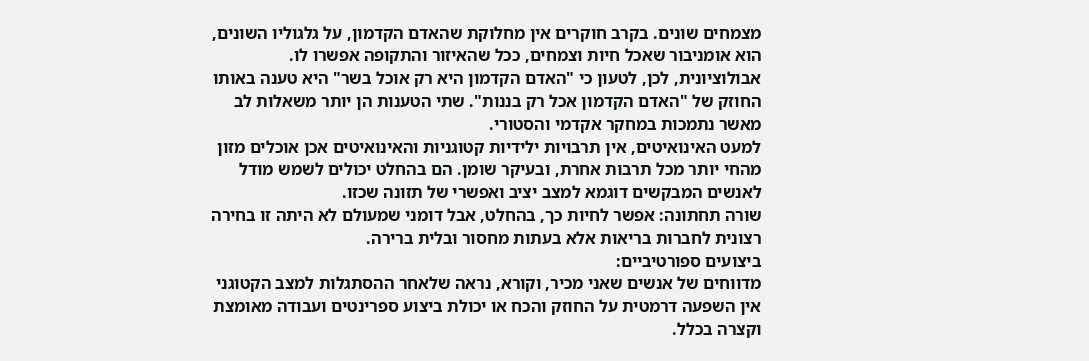מצמחים שונים. בקרב חוקרים אין מחלוקת שהאדם הקדמון, על גלגוליו השונים, הוא אומניבור שאכל חיות וצמחים, ככל שהאיזור והתקופה אפשרו לו. אבולוציונית, לכן, לטעון כי "האדם הקדמון היא רק אוכל בשר" היא טענה באותו החוזק של "האדם הקדמון אכל רק בננות". שתי הטענות הן יותר משאלות לב מאשר נתמכות במחקר אקדמי והסטורי.
למעט האינואיטים, אין תרבויות ילידיות קטוגניות והאינואיטים אכן אוכלים מזון מהחי יותר מכל תרבות אחרת, ובעיקר שומן. הם בהחלט יכולים לשמש מודל לאנשים המבקשים דוגמא למצב יציב ואפשרי של תזונה שכזו.
שורה תחתונה: אפשר לחיות כך, בהחלט, אבל דומני שמעולם לא היתה זו בחירה רצונית לחברות בריאות אלא בעתות מחסור ובלית ברירה.
ביצועים ספורטיביים:
מדווחים של אנשים שאני מכיר, וקורא, נראה שלאחר ההסתגלות למצב הקטוגני אין השפעה דרמטית על החוזק והכח או יכולת ביצוע ספרינטים ועבודה מאומצת וקצרה בכלל.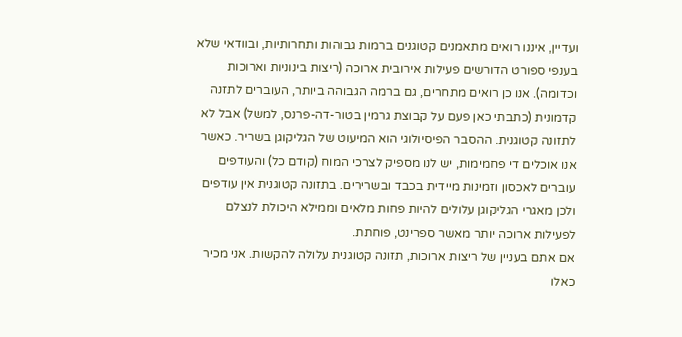ועדיין, איננו רואים מתאמנים קטוגנים ברמות גבוהות ותחרותיות, ובוודאי שלא בענפי ספורט הדורשים פעילות אירובית ארוכה (ריצות בינוניות וארוכות וכדומה). אנו כן רואים מתחרים, גם ברמה הגבוהה ביותר, העוברים לתזנה קדמונית (כתבתי כאן פעם על קבוצת גרמין בטור-דה-פרנס, למשל) אבל לא לתזונה קטוגנית. ההסבר הפיסיולוגי הוא המיעוט של הגליקוגן בשריר. כאשר אנו אוכלים די פחמימות, יש לנו מספיק לצרכי המוח (קודם כל) והעודפים עוברים לאכסון וזמינות מיידית בכבד ובשרירים. בתזונה קטוגנית אין עודפים ולכן מאגרי הגליקוגן עלולים להיות פחות מלאים וממילא היכולת לנצלם לפעילות ארוכה יותר מאשר ספרינט, פוחתת.
אם אתם בעניין של ריצות ארוכות, תזונה קטוגנית עלולה להקשות. אני מכיר כאלו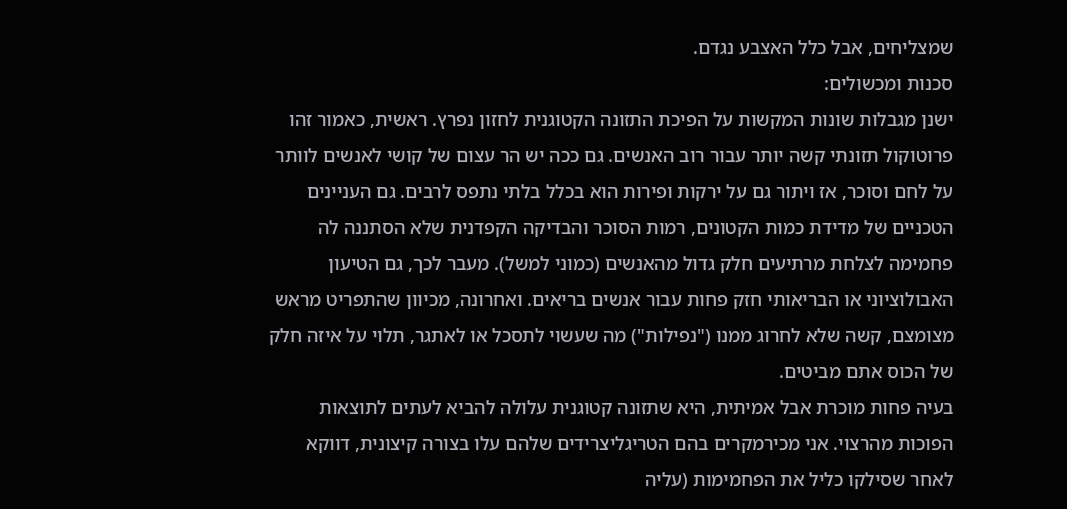שמצליחים, אבל כלל האצבע נגדם.
סכנות ומכשולים:
ישנן מגבלות שונות המקשות על הפיכת התזונה הקטוגנית לחזון נפרץ. ראשית, כאמור זהו פרוטוקול תזונתי קשה יותר עבור רוב האנשים. גם ככה יש הר עצום של קושי לאנשים לוותר על לחם וסוכר, אז ויתור גם על ירקות ופירות הוא בכלל בלתי נתפס לרבים. גם העניינים הטכניים של מדידת כמות הקטונים, רמות הסוכר והבדיקה הקפדנית שלא הסתננה לה פחמימה לצלחת מרתיעים חלק גדול מהאנשים (כמוני למשל). מעבר לכך, גם הטיעון האבולוציוני או הבריאותי חזק פחות עבור אנשים בריאים. ואחרונה, מכיוון שהתפריט מראש מצומצם, קשה שלא לחרוג ממנו ("נפילות") מה שעשוי לתסכל או לאתגר, תלוי על איזה חלק של הכוס אתם מביטים.
בעיה פחות מוכרת אבל אמיתית, היא שתזונה קטוגנית עלולה להביא לעתים לתוצאות הפוכות מהרצוי. אני מכירמקרים בהם הטריגליצרידים שלהם עלו בצורה קיצונית, דווקא לאחר שסילקו כליל את הפחמימות (עליה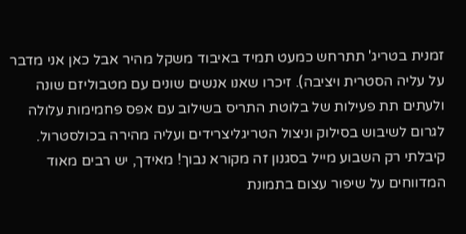זמנית בטריג' תתרחש כמעט תמיד באיבוד משקל מהיר אבל כאן אני מדבר על עליה הסטרית ויציבה). זיכרו שאנו אנשים שונים עם מטבוליזם שונה ולעתים תת פעילות של בלוטת התריס בשילוב עם אפס פחמימות עלולה לגרום לשיבוש בסילוק וניצול הטריגליצרידים ועליה מהירה בכולסטרול. קיבלתי רק השבוע מייל בסגנון זה מקורא נבוך! מאידך, יש רבים מאוד המדווחים על שיפור עצום בתמונת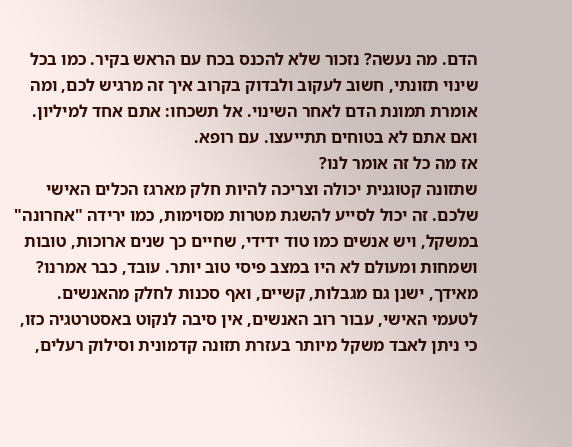הדם. מה נעשה? נזכור שלא להכנס בכח עם הראש בקיר. כמו בכל שינוי תזונתי, חשוב לעקוב ולבדוק בקרוב איך זה מרגיש לכם, ומה אומרת תמונת הדם לאחר השינוי. אל תשכחו: אתם אחד למיליון. ואם אתם לא בטוחים תתייעצו. עם רופא.
אז מה כל זה אומר לנו?
שתזונה קטוגנית יכולה וצריכה להיות חלק מארגז הכלים האישי שלכם. זה יכול לסייע להשגת מטרות מסוימות, כמו ירידה "אחרונה" במשקל, ויש אנשים כמו טוד ידידי, שחיים כך שנים ארוכות, טובות ושמחות ומעולם לא היו במצב פיסי טוב יותר. עובד, כבר אמרנו? מאידך, ישנן גם מגבלות, קשיים, ואף סכנות לחלק מהאנשים. לטעמי האישי, עבור רוב האנשים, אין סיבה לנקוט באסטרטגיה כזו, כי ניתן לאבד משקל מיותר בעזרת תזונה קדמונית וסילוק רעלים,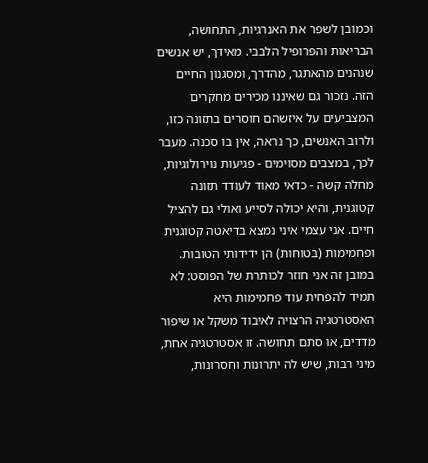וכמובן לשפר את האנרגיות, התחושה, הבריאות והפרופיל הלבבי. מאידך, יש אנשים שנהנים מהאתגר, מהדרך, ומסגנון החיים הזה. נזכור גם שאיננו מכירים מחקרים המצביעים על איזשהם חוסרים בתזונה כזו, ולרוב האנשים, כך נראה, אין בו סכנה. מעבר לכך, במצבים מסוימים - פגיעות נוירולוגיות, מחלה קשה - כדאי מאוד לעודד תזונה קטוגנית, והיא יכולה לסייע ואולי גם להציל חיים. אני עצמי איני נמצא בדיאטה קטוגנית ופחמימות (בטוחות) הן ידידותי הטובות. במובן זה אני חוזר לכותרת של הפוסט: לא תמיד להפחית עוד פחמימות היא האסטרטגיה הרצויה לאיבוד משקל או שיפור מדדים, או סתם תחושה. זו אסטרטגיה אחת, מיני רבות, שיש לה יתרונות וחסרונות,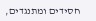חסידים ומתנגדים,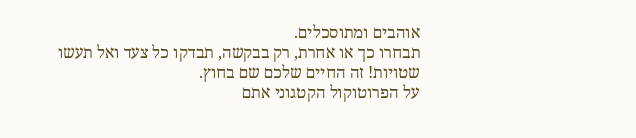אוהבים ומתוסכלים.
תבחרו כך או אחרת, רק בבקשה, תבדקו כל צעד ואל תעשו שטויות! זה החיים שלכם שם בחוץ.
על הפרוטוקול הקטגוני אתם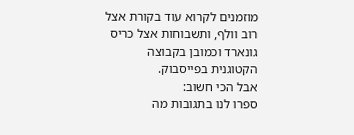מוזמנים לקרוא עוד בקורת אצל רוב וולף, ותשבוחות אצל כריס גונארד וכמובן בקבוצה הקטוגנית בפייסבוק.
אבל הכי חשוב:
ספרו לנו בתגובות מה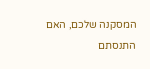המסקנה שלכם, האם התנסתם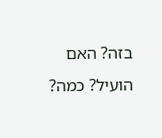בזה? האם הועיל? כמה?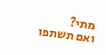מתי?
ואם תשתפו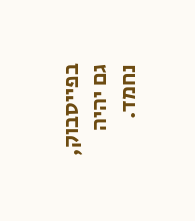בפייסבוק, גם יהיה נחמד.